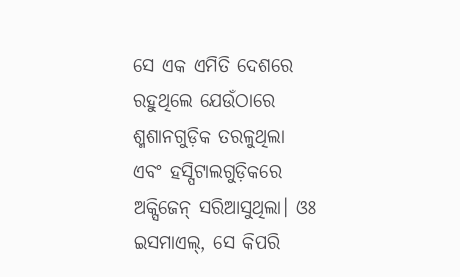ସେ ଏକ ଏମିତି ଦେଶରେ ରହୁଥିଲେ ଯେଉଁଠାରେ ଶ୍ମଶାନଗୁଡ଼ିକ ତରଳୁଥିଲା ଏବଂ ହସ୍ପିଟାଲଗୁଡ଼ିକରେ ଅକ୍ସିଜେନ୍ ସରିଆସୁଥିଲା। ଓଃ ଇସମାଏଲ୍, ସେ କିପରି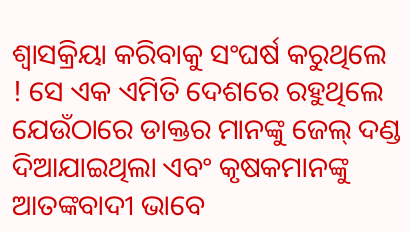ଶ୍ଵାସକ୍ରିୟା କରିବାକୁ ସଂଘର୍ଷ କରୁଥିଲେ ! ସେ ଏକ ଏମିତି ଦେଶରେ ରହୁଥିଲେ ଯେଉଁଠାରେ ଡାକ୍ତର ମାନଙ୍କୁ ଜେଲ୍ ଦଣ୍ଡ ଦିଆଯାଇଥିଲା ଏବଂ କୃଷକମାନଙ୍କୁ ଆତଙ୍କବାଦୀ ଭାବେ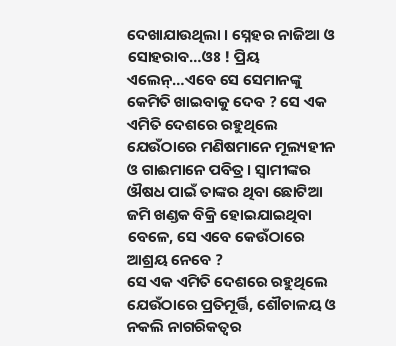ଦେଖାଯାଉଥିଲା । ସ୍ନେହର ନାଜିଆ ଓ ସୋହରାବ…ଓଃ ! ପ୍ରିୟ ଏଲେନ୍…ଏବେ ସେ ସେମାନଙ୍କୁ କେମିତି ଖାଇବାକୁ ଦେବ ? ସେ ଏକ ଏମିତି ଦେଶରେ ରହୁଥିଲେ ଯେଉଁଠାରେ ମଣିଷମାନେ ମୂଲ୍ୟହୀନ ଓ ଗାଈମାନେ ପବିତ୍ର । ସ୍ଵାମୀଙ୍କର ଔଷଧ ପାଇଁ ତାଙ୍କର ଥିବା ଛୋଟିଆ ଜମି ଖଣ୍ଡକ ବିକ୍ରି ହୋଇଯାଇଥିବା ବେଳେ, ସେ ଏବେ କେଉଁଠାରେ ଆଶ୍ରୟ ନେବେ ?
ସେ ଏକ ଏମିତି ଦେଶରେ ରହୁଥିଲେ ଯେଉଁଠାରେ ପ୍ରତିମୂର୍ତ୍ତି, ଶୌଚାଳୟ ଓ ନକଲି ନାଗରିକତ୍ଵର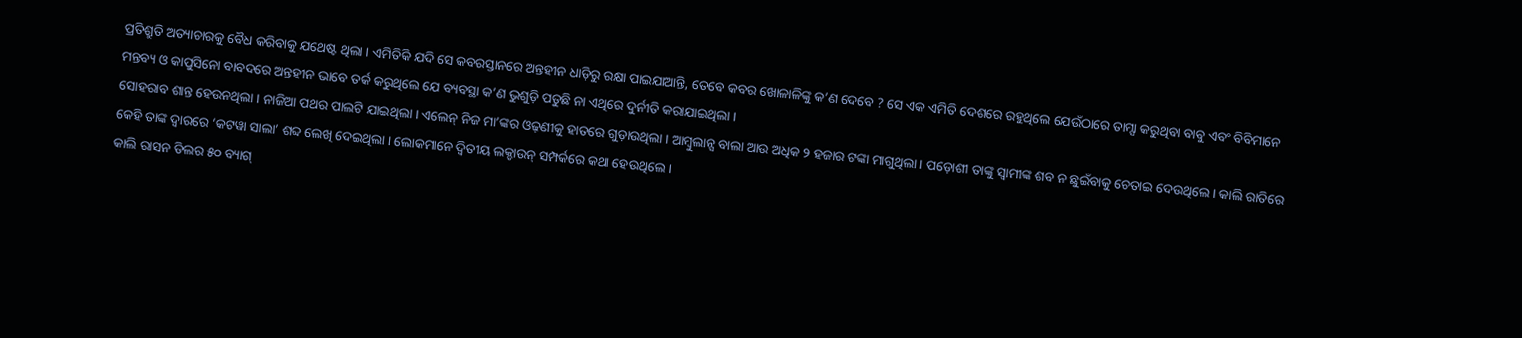ପ୍ରତିଶ୍ରୁତି ଅତ୍ୟାଚାରକୁ ବୈଧ କରିବାକୁ ଯଥେଷ୍ଟ ଥିଲା । ଏମିତିକି ଯଦି ସେ କବରସ୍ତାନରେ ଅନ୍ତହୀନ ଧାଡ଼ିରୁ ରକ୍ଷା ପାଇଯାଆନ୍ତି, ତେବେ କବର ଖୋଳାଳିଙ୍କୁ କ’ଣ ଦେବେ ? ସେ ଏକ ଏମିତି ଦେଶରେ ରହୁଥିଲେ ଯେଉଁଠାରେ ତାମ୍ସା କରୁଥିବା ବାବୁ ଏବଂ ବିବିମାନେ ମନ୍ତବ୍ୟ ଓ କାପୁସିନୋ ବାବଦରେ ଅନ୍ତହୀନ ଭାବେ ତର୍କ କରୁଥିଲେ ଯେ ବ୍ୟବସ୍ଥା କ’ଣ ଭୁଶୁଡ଼ି ପଡୁଛି ନା ଏଥିରେ ଦୁର୍ନୀତି କରାଯାଇଥିଲା ।
ସୋହରାବ ଶାନ୍ତ ହେଉନଥିଲା । ନାଜିଆ ପଥର ପାଲଟି ଯାଇଥିଲା । ଏଲେନ୍ ନିଜ ମା’ଙ୍କର ଓଢ଼ଣୀକୁ ହାତରେ ଗୁଡ଼ାଉଥିଲା । ଆମ୍ବୁଲାନ୍ସ ବାଲା ଆଉ ଅଧିକ ୨ ହଜାର ଟଙ୍କା ମାଗୁଥିଲା । ପଡ଼ୋଶୀ ତାଙ୍କୁ ସ୍ଵାମୀଙ୍କ ଶବ ନ ଛୁଇଁବାକୁ ଚେତାଇ ଦେଉଥିଲେ । କାଲି ରାତିରେ କେହି ତାଙ୍କ ଦ୍ଵାରରେ ‘କଟୱା ସାଲା’ ଶବ୍ଦ ଲେଖି ଦେଇଥିଲା । ଲୋକମାନେ ଦ୍ଵିତୀୟ ଲକ୍ଡାଉନ୍ ସମ୍ପର୍କରେ କଥା ହେଉଥିଲେ ।
କାଲି ରାସନ ଡିଲର ୫୦ ବ୍ୟାଗ୍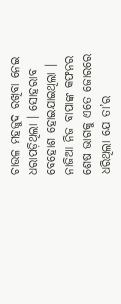ଚାଉଳ ମହଜୁଦ ରଖିବା ନେଇ ଧରାପଡ଼ିଥିଲା । ସୋହରାବ ବେହୋଶ ହୋଇଯାଇଥିଲା । ନାଜିଆ ନିଜ ବାପାଙ୍କ କଫନର ଶେଷ ଭାଗକୁ ଏତେ ଜୋରରେ ଧରିଥିଲା ଯେ ତା’ର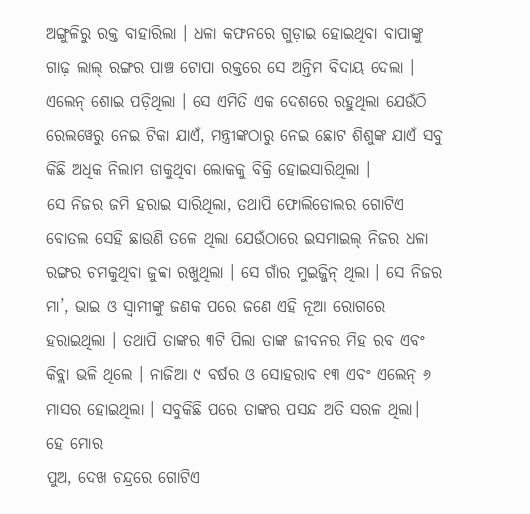ଅଙ୍ଗୁଳିରୁ ରକ୍ତ ବାହାରିଲା । ଧଳା କଫନରେ ଗୁଡ଼ାଇ ହୋଇଥିବା ବାପାଙ୍କୁ ଗାଢ଼ ଲାଲ୍ ରଙ୍ଗର ପାଞ୍ଚ ଟୋପା ରକ୍ତରେ ସେ ଅନ୍ତିମ ବିଦାୟ ଦେଲା । ଏଲେନ୍ ଶୋଇ ପଡ଼ିଥିଲା । ସେ ଏମିତି ଏକ ଦେଶରେ ରହୁଥିଲା ଯେଉଁଠି ରେଲୱେରୁ ନେଇ ଟିକା ଯାଏଁ, ମନ୍ତ୍ରୀଙ୍କଠାରୁ ନେଇ ଛୋଟ ଶିଶୁଙ୍କ ଯାଏଁ ସବୁ କିଛି ଅଧିକ ନିଲାମ ଡାକୁଥିବା ଲୋକକୁ ବିକ୍ରି ହୋଇସାରିଥିଲା ।
ସେ ନିଜର ଜମି ହରାଇ ସାରିଥିଲା, ତଥାପି ଫୋଲିଡୋଲର ଗୋଟିଏ ବୋତଲ ସେହି ଛାଉଣି ତଳେ ଥିଲା ଯେଉଁଠାରେ ଇସମାଇଲ୍ ନିଜର ଧଳା ରଙ୍ଗର ଚମକୁଥିବା ଜୁବ୍ବା ରଖୁଥିଲା । ସେ ଗାଁର ମୁଇଜ୍ଜିନ୍ ଥିଲା । ସେ ନିଜର ମା’, ଭାଇ ଓ ସ୍ଵାମୀଙ୍କୁ ଜଣକ ପରେ ଜଣେ ଏହି ନୂଆ ରୋଗରେ ହରାଇଥିଲା । ତଥାପି ତାଙ୍କର ୩ଟି ପିଲା ତାଙ୍କ ଜୀବନର ମିହ ରବ ଏବଂ କିବ୍ଲା ଭଳି ଥିଲେ । ନାଜିଆ ୯ ବର୍ଷର ଓ ସୋହରାବ ୧୩ ଏବଂ ଏଲେନ୍ ୬ ମାସର ହୋଇଥିଲା । ସବୁକିଛି ପରେ ତାଙ୍କର ପସନ୍ଦ ଅତି ସରଳ ଥିଲା।
ହେ ମୋର
ପୁଅ, ଦେଖ ଚନ୍ଦ୍ରରେ ଗୋଟିଏ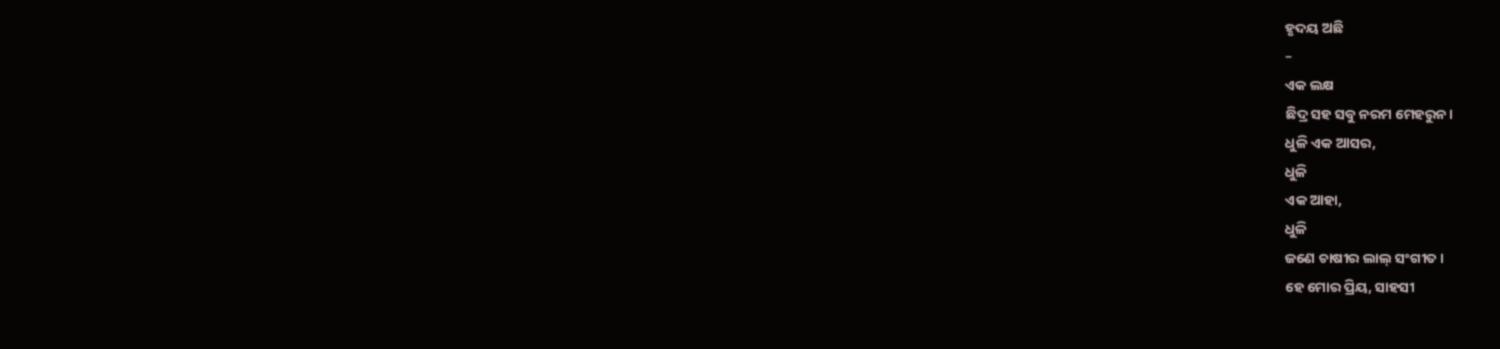ହୃଦୟ ଅଛି
–
ଏକ ଲକ୍ଷ
ଛିଦ୍ର ସହ ସବୁ ନରମ ମେହରୁନ।
ଧୁଳି ଏକ ଆସର,
ଧୁଳି
ଏକ ଆହା,
ଧୁଳି
ଜଣେ ଚାଷୀର ଲାଲ୍ ସଂଗୀତ।
ହେ ମୋର ପ୍ରିୟ, ସାହସୀ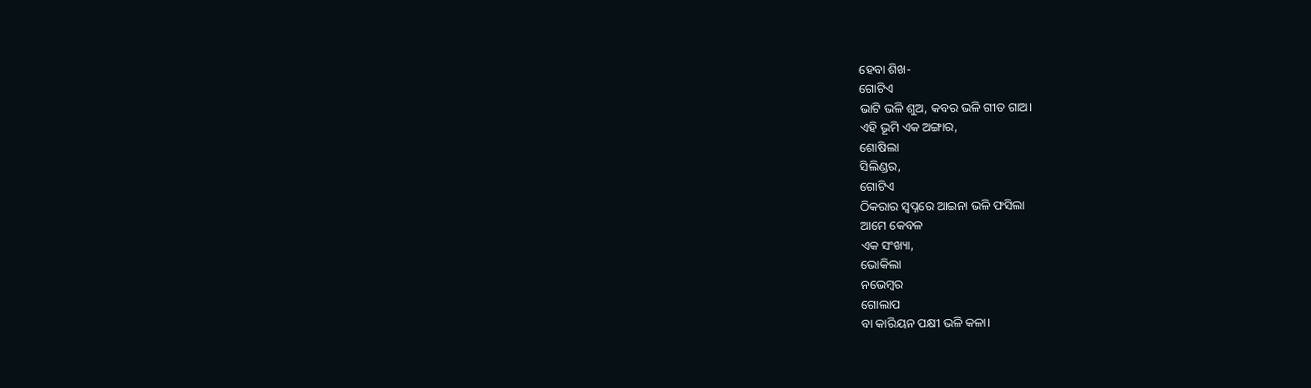ହେବା ଶିଖ-
ଗୋଟିଏ
ଭାଟି ଭଳି ଶୁଅ, କବର ଭଳି ଗୀତ ଗାଅ।
ଏହି ଭୂମି ଏକ ଅଙ୍ଗାର,
ଶୋଷିଲା
ସିଲିଣ୍ଡର,
ଗୋଟିଏ
ଠିକରାର ସ୍ଵପ୍ନରେ ଆଇନା ଭଳି ଫସିଲା
ଆମେ କେବଳ
ଏକ ସଂଖ୍ୟା,
ଭୋକିଲା
ନଭେମ୍ବର
ଗୋଲାପ
ବା କାରିୟନ ପକ୍ଷୀ ଭଳି କଳା।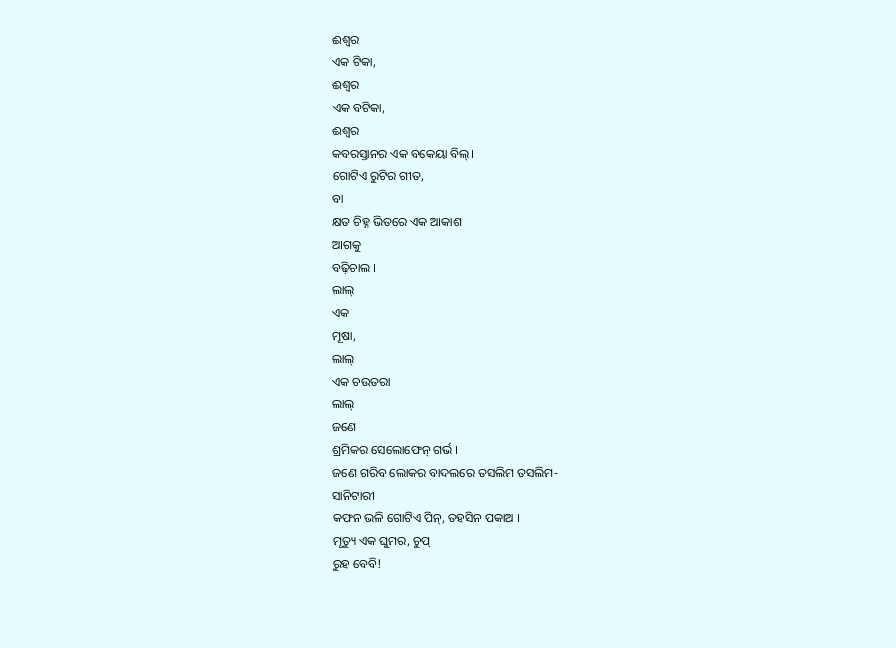ଈଶ୍ଵର
ଏକ ଟିକା,
ଈଶ୍ଵର
ଏକ ବଟିକା,
ଈଶ୍ଵର
କବରସ୍ତାନର ଏକ ବକେୟା ବିଲ୍।
ଗୋଟିଏ ରୁଟିର ଗୀତ,
ବା
କ୍ଷତ ଚିହ୍ନ ଭିତରେ ଏକ ଆକାଶ
ଆଗକୁ
ବଢ଼ିଚାଲ ।
ଲାଲ୍
ଏକ
ମୂଷା,
ଲାଲ୍
ଏକ ଚଉତରା
ଲାଲ୍
ଜଣେ
ଶ୍ରମିକର ସେଲୋଫେନ୍ ଗର୍ଭ ।
ଜଣେ ଗରିବ ଲୋକର ବାଦଲରେ ତସଲିମ ତସଲିମ-
ସାନିଟାରୀ
କଫନ ଭଳି ଗୋଟିଏ ପିନ୍, ତହସିନ ପକାଅ ।
ମୃତ୍ୟୁ ଏକ ଘୁମର, ଚୁପ୍
ରୁହ ବେବି!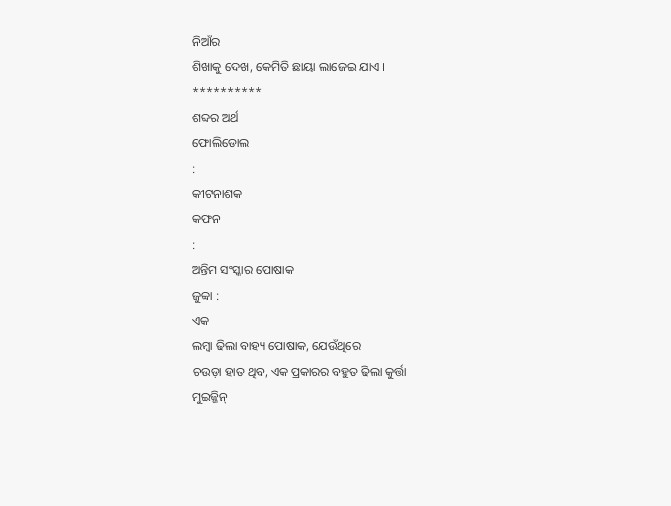ନିଆଁର
ଶିଖାକୁ ଦେଖ, କେମିତି ଛାୟା ଲାଜେଇ ଯାଏ ।
**********
ଶବ୍ଦର ଅର୍ଥ
ଫୋଲିଡୋଲ
:
କୀଟନାଶକ
କଫନ
:
ଅନ୍ତିମ ସଂସ୍କାର ପୋଷାକ
ଜୁବ୍ବା :
ଏକ
ଲମ୍ବା ଢିଲା ବାହ୍ୟ ପୋଷାକ, ଯେଉଁଥିରେ
ଚଉଡ଼ା ହାତ ଥିବ, ଏକ ପ୍ରକାରର ବହୁତ ଢିଲା କୁର୍ତ୍ତା
ମୁଇଜ୍ଜିନ୍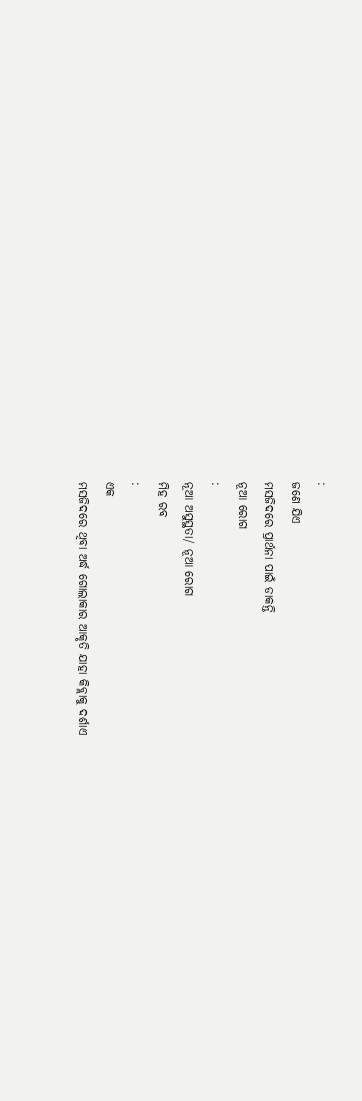:
ଜଣେ ଯିଏ
ମସଜିଦରେ ପ୍ରାର୍ଥନା ପାଇଁ ଡାକନ୍ତି
ନୂଆ ରୋଗ
:
ନୂଆ ଅସୁସ୍ଥତା/ ନୂଆ ରୋଗ
ମିହ ରବ
:
ଏକ
ମସଜିଦରେ ଥିବା ଅର୍ଦ୍ଧ ଗୋଲାକାର ଆକୃତି ଯାହା କିବ୍ଲାକୁ ଦର୍ଶାଏ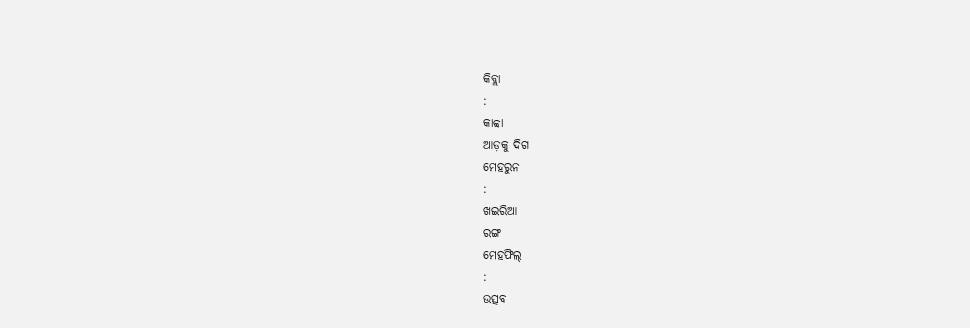କିବ୍ଲା
:
କାବ୍ବା
ଆଡ଼କୁ ଦିଗ
ମେହରୁନ
:
ଖଇରିଆ
ରଙ୍ଗ
ମେହଫିଲ୍
:
ଉତ୍ସବ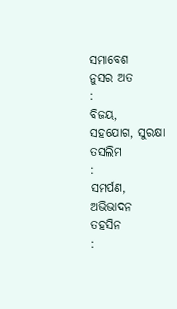ସମାବେଶ
ନୁସର ଅତ
:
ବିଜୟ,
ସହଯୋଗ, ସୁରକ୍ଷା
ତସଲିମ
:
ସମର୍ପଣ,
ଅଭିଭାଦନ
ତହସିନ
: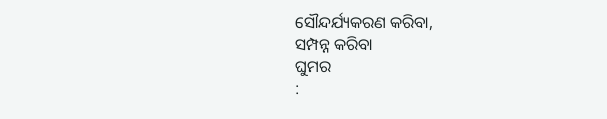ସୌନ୍ଦର୍ଯ୍ୟକରଣ କରିବା,
ସମ୍ପନ୍ନ କରିବା
ଘୁମର
: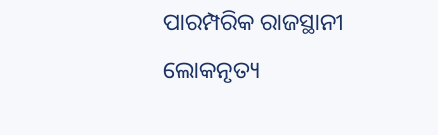ପାରମ୍ପରିକ ରାଜସ୍ଥାନୀ
ଲୋକନୃତ୍ୟ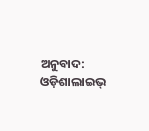ଅନୁବାଦ: ଓଡ଼ିଶାଲାଇଭ୍